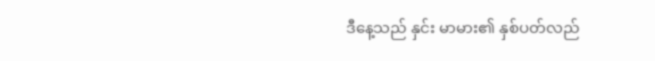ဒီနေ့သည် နှင်း မာမား၏ နှစ်ပတ်လည်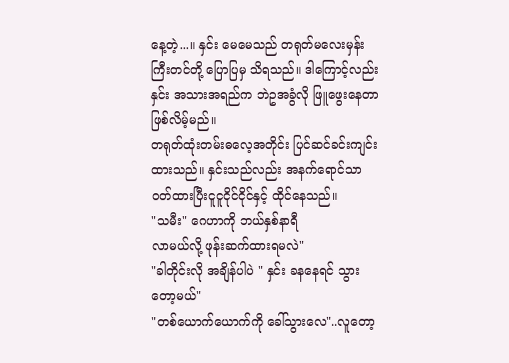နေ့တဲ့...။ နှင်း မေမေသည် တရုတ်မလေးမှန်း ကြီးတင်တို့ ပြောပြမှ သိရသည်။ ဒါကြောင့်လည်း နှင်း အသားအရည်က ဘဲဥအခွံလို ဖြူဖွေးနေတာဖြစ်လိမ့်မည်။
တရုတ်ထုံးတမ်းဓလေ့အတိုင်း ပြင်ဆင်ခင်းကျင်းထားသည်။ နှင်းသည်လည်း အနက်ရောင်သာ ဝတ်ထားပြီးငူငူငိုင်ငိုင်နှင့် ထိုင်နေသည်။
"သမီး" ဂေဟာကို ဘယ်နှစ်နာရီ
လာမယ်လို့ ဖုန်းဆက်ထားရမလဲ"
"ခါတိုင်းလို အချိန်ပါပဲ " နှင်း ခနနေရင် သွားတော့မယ်"
"တစ်ယောက်ယောက်ကို ခေါ်သွားလေ"..လူတော့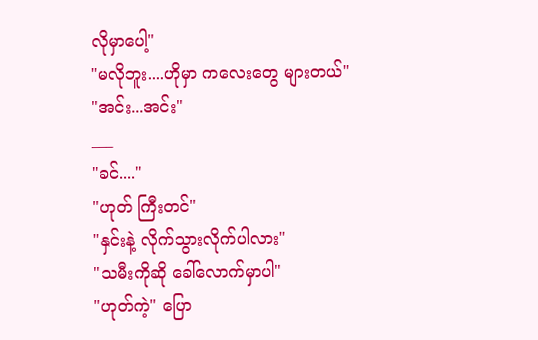လိုမှာပေါ့"
"မလိုဘူး....ဟိုမှာ ကလေးတွေ များတယ်"
"အင်း...အင်း"
___
"ခင်...."
"ဟုတ် ကြီးတင်"
"နှင်းနဲ့ လိုက်သွားလိုက်ပါလား"
"သမီးကိုဆို ခေါ်လောက်မှာပါ"
"ဟုတ်ကဲ့" ပြော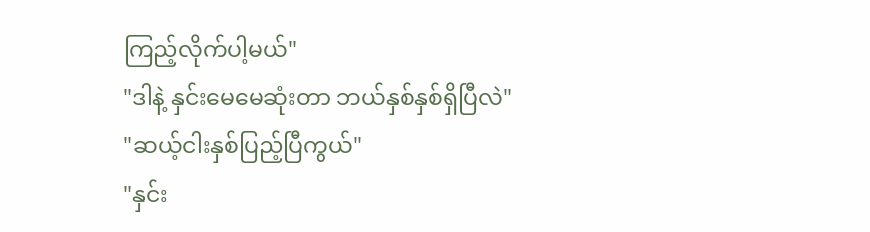ကြည့်လိုက်ပါ့မယ်"
"ဒါနဲ့ နှင်းမေမေဆုံးတာ ဘယ်နှစ်နှစ်ရှိပြီလဲ"
"ဆယ့်ငါးနှစ်ပြည့်ပြီကွယ်"
"နှင်း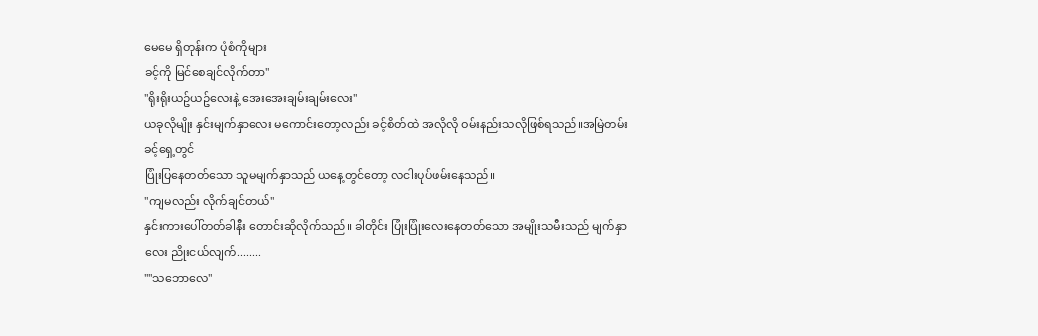မေမေ ရှိတုန်းက ပုံစံကိုများ
ခင့်ကို မြင်စေချင်လိုက်တာ"
"ရိုးရိုးယဥ်ယဥ်လေးနဲ့ အေးအေးချမ်းချမ်းလေး"
ယခုလိုမျိုး နှင်းမျက်နှာလေး မကောင်းတော့လည်း ခင့်စိတ်ထဲ အလိုလို ဝမ်းနည်းသလိုဖြစ်ရသည်။အမြဲတမ်း ခင့်ရှေ့တွင်
ပြုံးပြနေတတ်သော သူမမျက်နှာသည် ယနေ့တွင်တော့ လငါးပုပ်ဖမ်းနေသည်။
"ကျမလည်း လိုက်ချင်တယ်"
နှင်းကားပေါ်တတ်ခါနီး တောင်းဆိုလိုက်သည်။ ခါတိုင်း ပြုံးပြုံးလေးနေတတ်သော အမျိုးသမီးသည် မျက်နှာလေး ညိုးငယ်လျက်........
""သဘောလေ"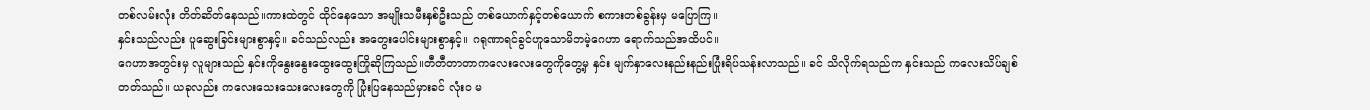တစ်လမ်းလုံး တိတ်ဆိတ်နေသည်။ကားထဲတွင် ထိုင်နေသော အမျိုးသမီးနှစ်ဦးသည် တစ်ယောက်နှင့်တစ်ယောက် စကားတစ်ခွန်းမှ မပြောကြ။
နှင်းသည်လည်း ပူဆွေးခြင်းများစွာနှင့်။ ခင်သည်လည်း အတွေးပေါင်းများစွာနှင့်။ ဂရုဏာရင်ခွင်ဟူသောမိဘမဲ့ဂေဟာ ရောက်သည်အထိပင်။
ဂေဟာအတွင်းမှ လူများသည် နှင်းကိုနွေးနွေးထွေးထွေးကြိုဆိုကြသည်။တီတီတာတာကလေးလေးတွေကိုတွေ့မှ နှင်း မျက်နှာလေးနည်းနည်းပြုံးရိပ်သန်းလာသည်။ ခင် သိလိုက်ရသည်က နှင်းသည် ကလေးသိပ်ချစ်
တတ်သည်။ ယခုလည်း ကလေးသေးသေးလေးတွေကို ပြုံးပြနေသည်မှားခင် လုံးဝ မ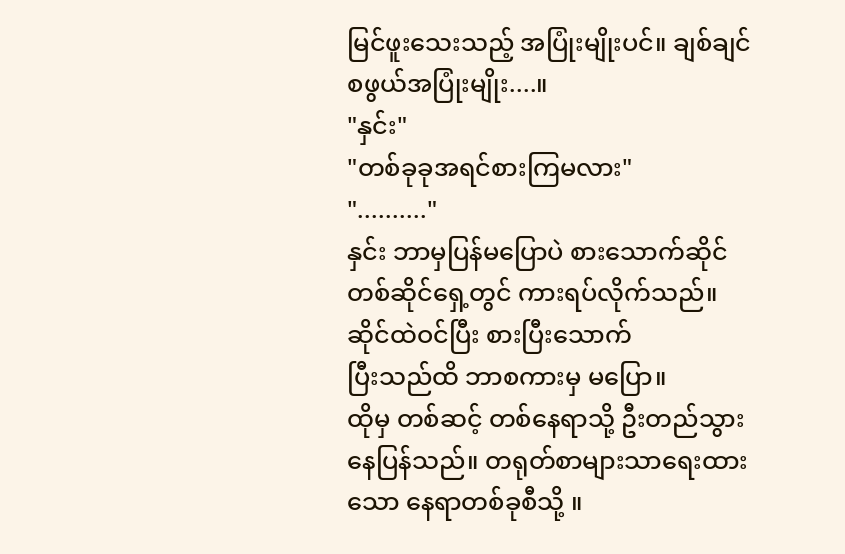မြင်ဖူးသေးသည့် အပြုံးမျိုးပင်။ ချစ်ချင်စဖွယ်အပြုံးမျိုး....။
"နှင်း"
"တစ်ခုခုအရင်စားကြမလား"
".........."
နှင်း ဘာမှပြန်မပြောပဲ စားသောက်ဆိုင်တစ်ဆိုင်ရှေ့တွင် ကားရပ်လိုက်သည်။ ဆိုင်ထဲဝင်ပြီး စားပြီးသောက်
ပြီးသည်ထိ ဘာစကားမှ မပြော။
ထိုမှ တစ်ဆင့် တစ်နေရာသို့ ဦးတည်သွားနေပြန်သည်။ တရုတ်စာများသာရေးထားသော နေရာတစ်ခုစီသို့ ။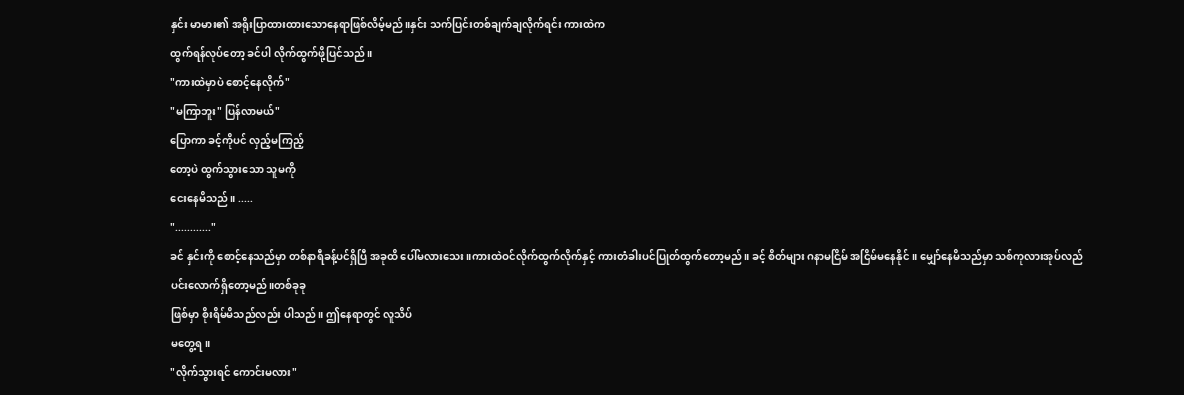နှင်း မာမား၏ အရိုးပြာထားထားသောနေရာဖြစ်လိမ့်မည်။နှင်း သက်ပြင်းတစ်ချက်ချလိုက်ရင်း ကားထဲက
ထွက်ရန်လုပ်တော့ ခင်ပါ လိုက်ထွက်ဖို့ပြင်သည်။
"ကားထဲမှာပဲ စောင့်နေလိုက်"
"မကြာဘူး" ပြန်လာမယ်"
ပြောကာ ခင့်ကိုပင် လှည့်မကြည့်
တော့ပဲ ထွက်သွားသော သူမကို
ငေးနေမိသည်။ .....
"............"
ခင် နှင်းကို စောင့်နေသည်မှာ တစ်နာရီခန့်ပင်ရှိပြီ အခုထိ ပေါ်မလားသေး။ကားထဲဝင်လိုက်ထွက်လိုက်နှင့် ကားတံခါးပင်ပြုတ်ထွက်တော့မည်။ ခင့် စိတ်များ ဂနာမငြိမ် အငြိမ်မနေနိုင်။ မျှော်နေမိသည်မှာ သစ်ကုလားအုပ်လည်
ပင်းလောက်ရှိတော့မည်။တစ်ခုခု
ဖြစ်မှာ စိုးရိမ်မိသည်လည်း ပါသည်။ ဤနေရာတွင် လူသိပ်
မတွေ့ရ။
"လိုက်သွားရင် ကောင်းမလား"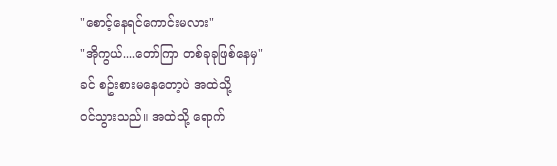"စောင့်နေရင်ကောင်းမလား"
"အိုကွယ်....တော်ကြာ တစ်ခုခုဖြစ်နေမှ"
ခင် စဥ်းစားမနေတော့ပဲ အထဲသို့
ဝင်သွားသည်။ အထဲသို့ ရောက်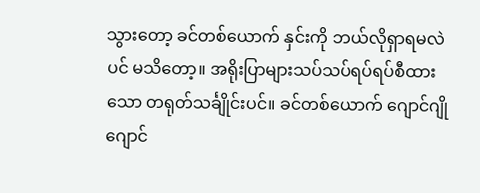သွားတော့ ခင်တစ်ယောက် နှင်းကို ဘယ်လိုရှာရမလဲပင် မသိတော့။ အရိုးပြာများသပ်သပ်ရပ်ရပ်စီထားသော တရုတ်သင်္ချိုင်းပင်။ ခင်တစ်ယောက် ဂျောင်ဂျို ဂျောင်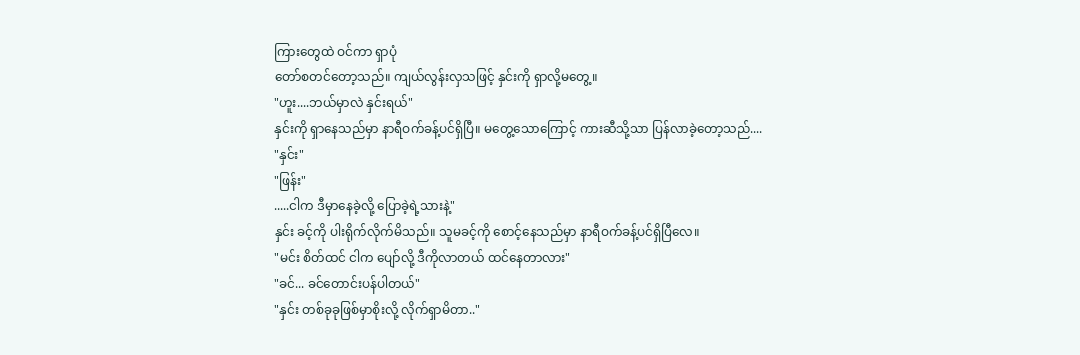ကြားတွေထဲ ဝင်ကာ ရှာပုံ
တော်စတင်တော့သည်။ ကျယ်လွန်းလှသဖြင့် နှင်းကို ရှာလို့မတွေ့။
"ဟူး....ဘယ်မှာလဲ နှင်းရယ်"
နှင်းကို ရှာနေသည်မှာ နာရီဝက်ခန့်ပင်ရှိပြီ။ မတွေ့သောကြောင့် ကားဆီသို့သာ ပြန်လာခဲ့တော့သည်....
"နှင်း"
"ဖြန်း"
.....ငါက ဒီမှာနေခဲ့လို့ ပြောခဲ့ရဲ့သားနဲ့"
နှင်း ခင့်ကို ပါးရိုက်လိုက်မိသည်။ သူမခင့်ကို စောင့်နေသည်မှာ နာရီဝက်ခန့်ပင်ရှိပြီလေ။
"မင်း စိတ်ထင် ငါက ပျော်လို့ ဒီကိုလာတယ် ထင်နေတာလား"
"ခင်... ခင်တောင်းပန်ပါတယ်"
"နှင်း တစ်ခုခုဖြစ်မှာစိုးလို့ လိုက်ရှာမိတာ.."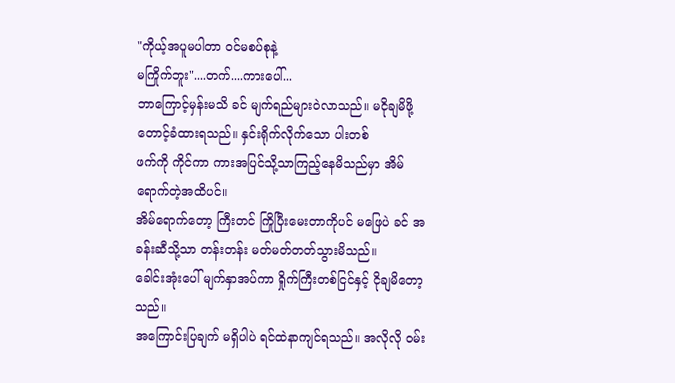"ကိုယ့်အပူမပါတာ ဝင်မစပ်စုနဲ့
မကြိုက်ဘူး"....တက်....ကားပေါ်...
ဘာကြောင့်မှန်းမသိ ခင် မျက်ရည်များဝဲလာသည်။ မငိုချမိဖို့ တောင့်ခံထားရသည်။ နှင်းရိုက်လိုက်သော ပါးတစ်
ဖက်ကို ကိုင်ကာ ကားအပြင်သို့သာကြည့်နေမိသည်မှာ အိမ်ရောက်တဲ့အထိပင်။
အိမ်ရောက်တော့ ကြီးတင် ကြိုပြီးမေးတာကိုပင် မဖြေပဲ ခင် အခန်းဆီသို့သာ တန်းတန်း မတ်မတ်တတ်သွားမိသည်။
ခေါင်းအုံးပေါ် မျက်နှာအပ်ကာ ရှိုက်ကြီးတစ်ငြင်နှင့် ငိုချမိတော့သည်။
အကြောင်းပြချက် မရှိပါပဲ ရင်ထဲနာကျင်ရသည်။ အလိုလို ဝမ်း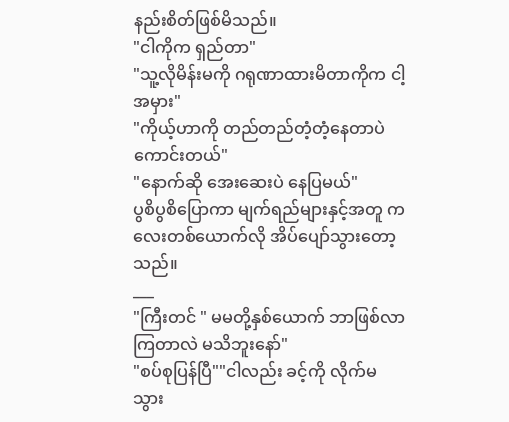နည်းစိတ်ဖြစ်မိသည်။
"ငါကိုက ရှည်တာ"
"သူ့လိုမိန်းမကို ဂရုဏာထားမိတာကိုက ငါ့အမှား"
"ကိုယ့်ဟာကို တည်တည်တံ့တံ့နေတာပဲကောင်းတယ်"
"နောက်ဆို အေးဆေးပဲ နေပြမယ်"
ပွစိပွစိပြောကာ မျက်ရည်များနှင့်အတူ ကလေးတစ်ယောက်လို အိပ်ပျော်သွားတော့သည်။
___
"ကြီးတင် " မမတို့နှစ်ယောက် ဘာဖြစ်လာကြတာလဲ မသိဘူးနော်"
"စပ်စုပြန်ပြီ""ငါလည်း ခင့်ကို လိုက်မသွား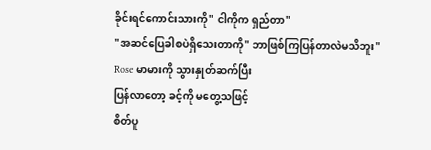ခိုင်းရင်ကောင်းသားကို" ငါကိုက ရှည်တာ"
"အဆင်ပြေခါစပဲရှိသေးတာကို" ဘာဖြစ်ကြပြန်တာလဲမသိဘူး"
Rose မာမားကို သွားနှုတ်ဆက်ပြီး
ပြန်လာတော့ ခင့်ကို မတွေ့သဖြင့်
စိတ်ပူ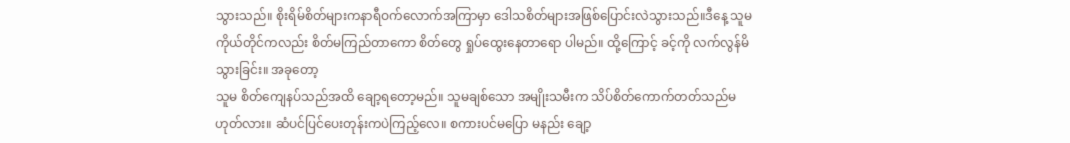သွားသည်။ စိုးရိမ်စိတ်များကနာရီဝက်လောက်အကြာမှာ ဒေါသစိတ်များအဖြစ်ပြောင်းလဲသွားသည်။ဒီနေ့ သူမကိုယ်တိုင်ကလည်း စိတ်မကြည်တာကော စိတ်တွေ ရှုပ်ထွေးနေတာရော ပါမည်။ ထို့ကြောင့် ခင့်ကို လက်လွန်မိသွားခြင်း။ အခုတော့
သူမ စိတ်ကျေနပ်သည်အထိ ချော့ရတော့မည်။ သူမချစ်သော အမျိုးသမီးက သိပ်စိတ်ကောက်တတ်သည်မဟုတ်လား။ ဆံပင်ပြင်ပေးတုန်းကပဲကြည့်လေ။ စကားပင်မပြော မနည်း ချော့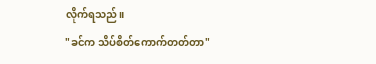လိုက်ရသည်။
"ခင်က သိပ်စိတ်ကောက်တတ်တာ"